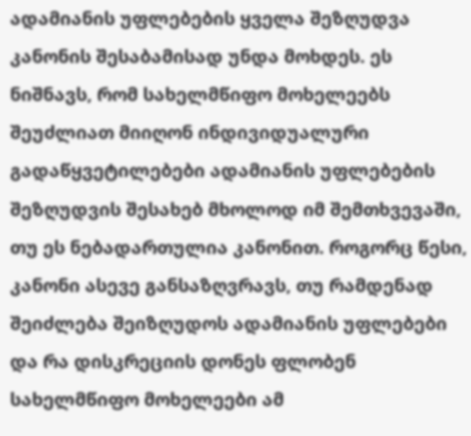ადამიანის უფლებების ყველა შეზღუდვა კანონის შესაბამისად უნდა მოხდეს. ეს ნიშნავს, რომ სახელმწიფო მოხელეებს შეუძლიათ მიიღონ ინდივიდუალური გადაწყვეტილებები ადამიანის უფლებების შეზღუდვის შესახებ მხოლოდ იმ შემთხვევაში, თუ ეს ნებადართულია კანონით. როგორც წესი, კანონი ასევე განსაზღვრავს, თუ რამდენად შეიძლება შეიზღუდოს ადამიანის უფლებები და რა დისკრეციის დონეს ფლობენ სახელმწიფო მოხელეები ამ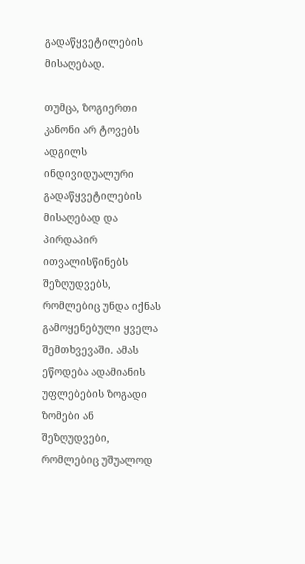გადაწყვეტილების მისაღებად.

თუმცა, ზოგიერთი კანონი არ ტოვებს ადგილს ინდივიდუალური გადაწყვეტილების მისაღებად და პირდაპირ ითვალისწინებს შეზღუდვებს, რომლებიც უნდა იქნას გამოყენებული ყველა შემთხვევაში. ამას ეწოდება ადამიანის უფლებების ზოგადი ზომები ან შეზღუდვები, რომლებიც უშუალოდ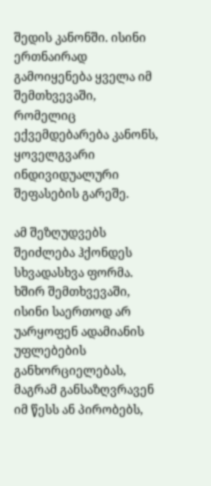შედის კანონში. ისინი ერთნაირად გამოიყენება ყველა იმ შემთხვევაში, რომელიც ექვემდებარება კანონს, ყოველგვარი ინდივიდუალური შეფასების გარეშე.

ამ შეზღუდვებს შეიძლება ჰქონდეს სხვადასხვა ფორმა. ხშირ შემთხვევაში, ისინი საერთოდ არ უარყოფენ ადამიანის უფლებების განხორციელებას, მაგრამ განსაზღვრავენ იმ წესს ან პირობებს,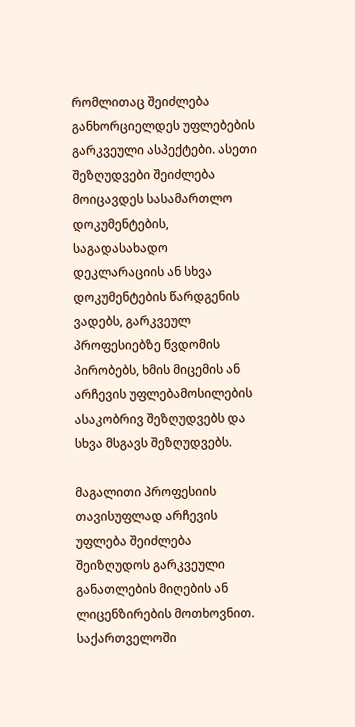რომლითაც შეიძლება განხორციელდეს უფლებების გარკვეული ასპექტები. ასეთი შეზღუდვები შეიძლება მოიცავდეს სასამართლო დოკუმენტების, საგადასახადო დეკლარაციის ან სხვა დოკუმენტების წარდგენის ვადებს, გარკვეულ პროფესიებზე წვდომის პირობებს, ხმის მიცემის ან არჩევის უფლებამოსილების ასაკობრივ შეზღუდვებს და სხვა მსგავს შეზღუდვებს.

მაგალითი პროფესიის თავისუფლად არჩევის უფლება შეიძლება შეიზღუდოს გარკვეული განათლების მიღების ან ლიცენზირების მოთხოვნით. საქართველოში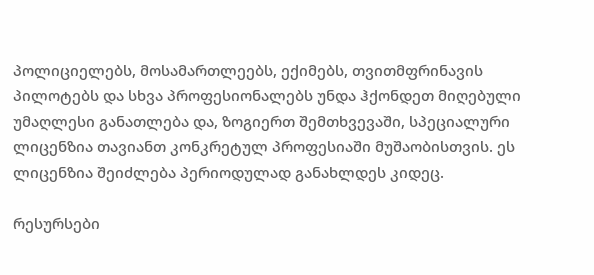პოლიციელებს, მოსამართლეებს, ექიმებს, თვითმფრინავის პილოტებს და სხვა პროფესიონალებს უნდა ჰქონდეთ მიღებული უმაღლესი განათლება და, ზოგიერთ შემთხვევაში, სპეციალური ლიცენზია თავიანთ კონკრეტულ პროფესიაში მუშაობისთვის. ეს ლიცენზია შეიძლება პერიოდულად განახლდეს კიდეც.

რესურსები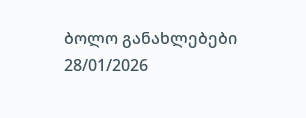ბოლო განახლებები 28/01/2026